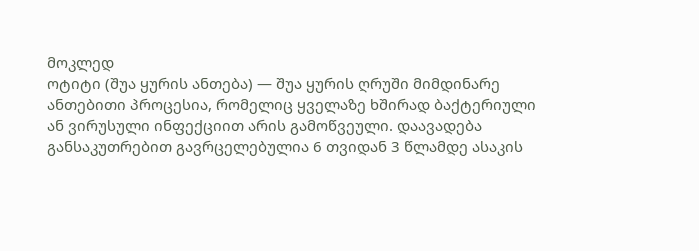მოკლედ
ოტიტი (შუა ყურის ანთება) — შუა ყურის ღრუში მიმდინარე ანთებითი პროცესია, რომელიც ყველაზე ხშირად ბაქტერიული ან ვირუსული ინფექციით არის გამოწვეული. დაავადება განსაკუთრებით გავრცელებულია 6 თვიდან 3 წლამდე ასაკის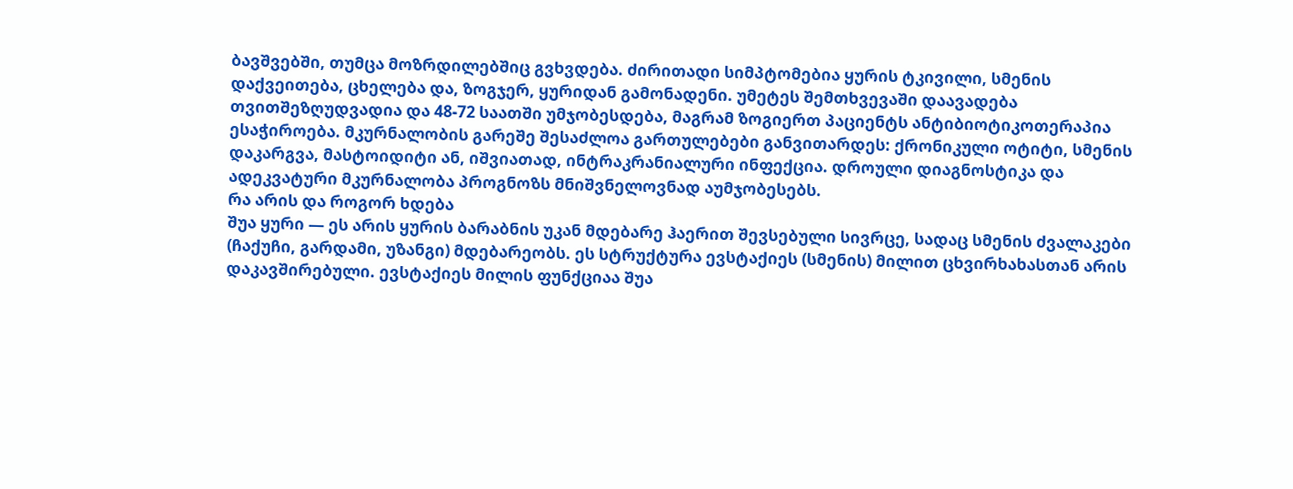ბავშვებში, თუმცა მოზრდილებშიც გვხვდება. ძირითადი სიმპტომებია ყურის ტკივილი, სმენის დაქვეითება, ცხელება და, ზოგჯერ, ყურიდან გამონადენი. უმეტეს შემთხვევაში დაავადება თვითშეზღუდვადია და 48-72 საათში უმჯობესდება, მაგრამ ზოგიერთ პაციენტს ანტიბიოტიკოთერაპია ესაჭიროება. მკურნალობის გარეშე შესაძლოა გართულებები განვითარდეს: ქრონიკული ოტიტი, სმენის დაკარგვა, მასტოიდიტი ან, იშვიათად, ინტრაკრანიალური ინფექცია. დროული დიაგნოსტიკა და ადეკვატური მკურნალობა პროგნოზს მნიშვნელოვნად აუმჯობესებს.
რა არის და როგორ ხდება
შუა ყური — ეს არის ყურის ბარაბნის უკან მდებარე ჰაერით შევსებული სივრცე, სადაც სმენის ძვალაკები (ჩაქუჩი, გარდამი, უზანგი) მდებარეობს. ეს სტრუქტურა ევსტაქიეს (სმენის) მილით ცხვირხახასთან არის დაკავშირებული. ევსტაქიეს მილის ფუნქციაა შუა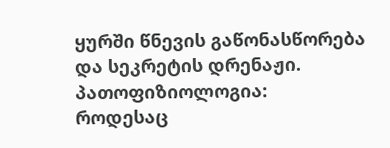ყურში წნევის გაწონასწორება და სეკრეტის დრენაჟი.
პათოფიზიოლოგია:
როდესაც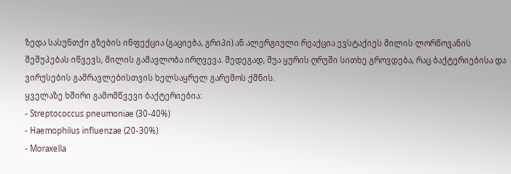ზედა სასუნთქი გზების ინფექცია (გაციება, გრიპი) ან ალერგიული რეაქცია ევსტაქიეს მილის ლორწოვანის შეშუპებას იწვევს, მილის გამავლობა ირღვევა. შედეგად, შუა ყურის ღრუში სითხე გროვდება, რაც ბაქტერიებისა და ვირუსების გამრავლებისთვის ხელსაყრელ გარემოს ქმნის.
ყველაზე ხშირი გამომწვევი ბაქტერიებია:
- Streptococcus pneumoniae (30-40%)
- Haemophilus influenzae (20-30%)
- Moraxella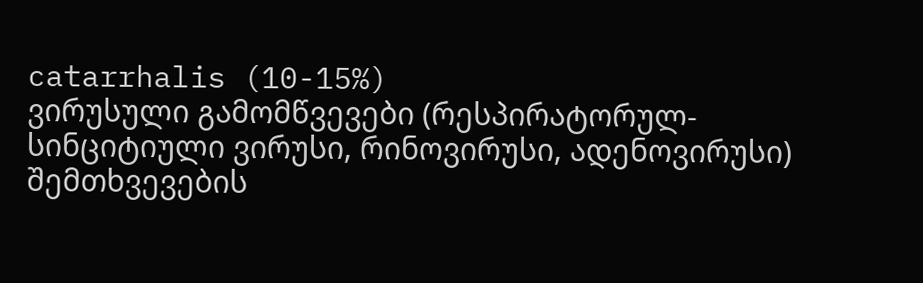catarrhalis (10-15%)
ვირუსული გამომწვევები (რესპირატორულ-სინციტიული ვირუსი, რინოვირუსი, ადენოვირუსი) შემთხვევების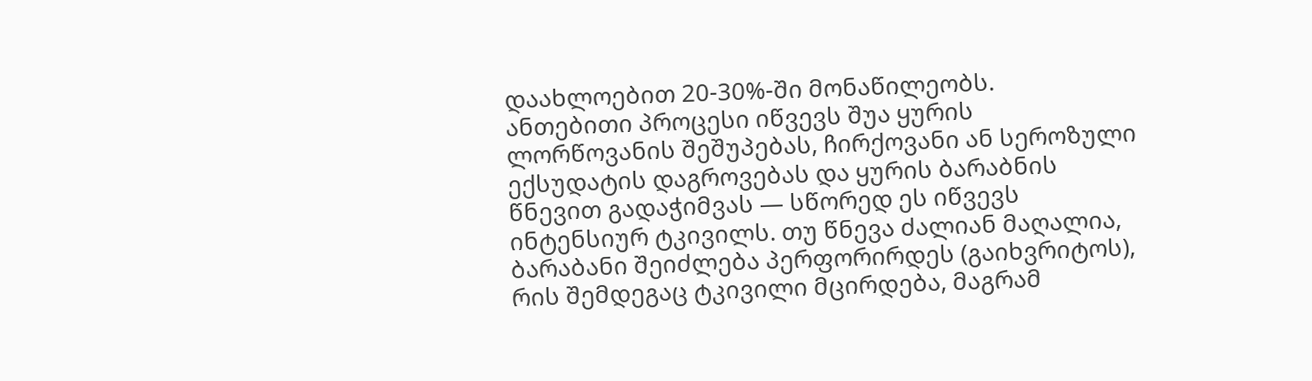დაახლოებით 20-30%-ში მონაწილეობს.
ანთებითი პროცესი იწვევს შუა ყურის ლორწოვანის შეშუპებას, ჩირქოვანი ან სეროზული ექსუდატის დაგროვებას და ყურის ბარაბნის წნევით გადაჭიმვას — სწორედ ეს იწვევს ინტენსიურ ტკივილს. თუ წნევა ძალიან მაღალია, ბარაბანი შეიძლება პერფორირდეს (გაიხვრიტოს), რის შემდეგაც ტკივილი მცირდება, მაგრამ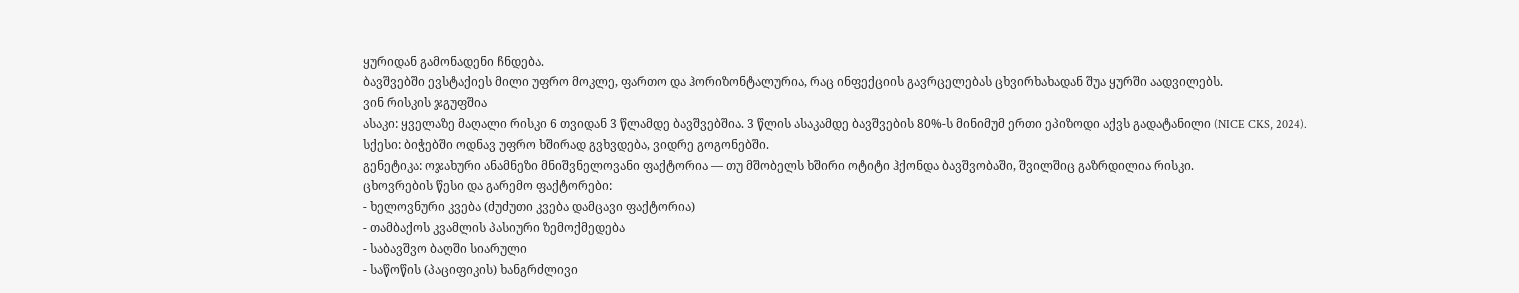ყურიდან გამონადენი ჩნდება.
ბავშვებში ევსტაქიეს მილი უფრო მოკლე, ფართო და ჰორიზონტალურია, რაც ინფექციის გავრცელებას ცხვირხახადან შუა ყურში აადვილებს.
ვინ რისკის ჯგუფშია
ასაკი: ყველაზე მაღალი რისკი 6 თვიდან 3 წლამდე ბავშვებშია. 3 წლის ასაკამდე ბავშვების 80%-ს მინიმუმ ერთი ეპიზოდი აქვს გადატანილი (NICE CKS, 2024).
სქესი: ბიჭებში ოდნავ უფრო ხშირად გვხვდება, ვიდრე გოგონებში.
გენეტიკა: ოჯახური ანამნეზი მნიშვნელოვანი ფაქტორია — თუ მშობელს ხშირი ოტიტი ჰქონდა ბავშვობაში, შვილშიც გაზრდილია რისკი.
ცხოვრების წესი და გარემო ფაქტორები:
- ხელოვნური კვება (ძუძუთი კვება დამცავი ფაქტორია)
- თამბაქოს კვამლის პასიური ზემოქმედება
- საბავშვო ბაღში სიარული
- საწოწის (პაციფიკის) ხანგრძლივი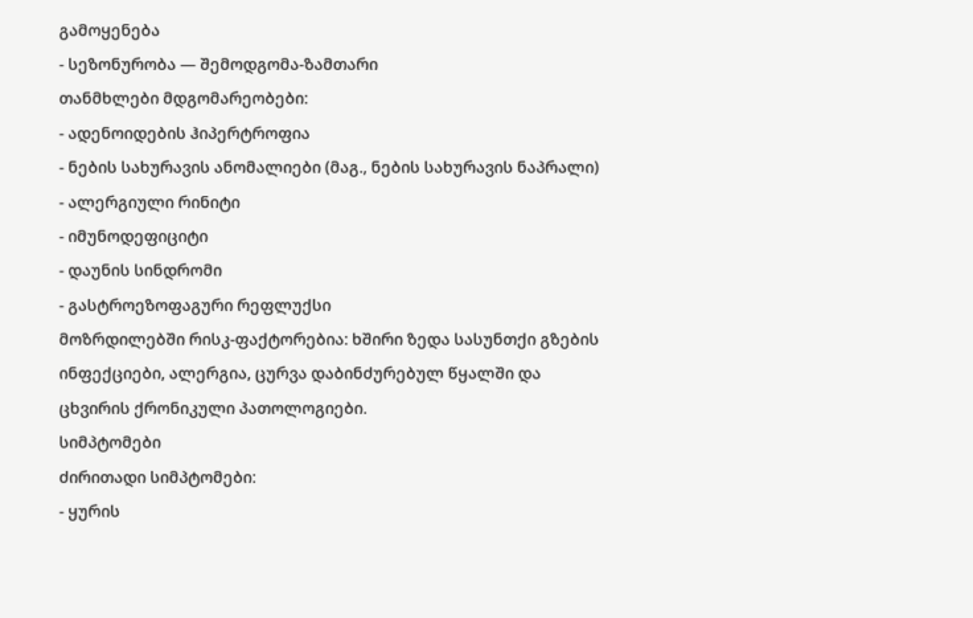გამოყენება
- სეზონურობა — შემოდგომა-ზამთარი
თანმხლები მდგომარეობები:
- ადენოიდების ჰიპერტროფია
- ნების სახურავის ანომალიები (მაგ., ნების სახურავის ნაპრალი)
- ალერგიული რინიტი
- იმუნოდეფიციტი
- დაუნის სინდრომი
- გასტროეზოფაგური რეფლუქსი
მოზრდილებში რისკ-ფაქტორებია: ხშირი ზედა სასუნთქი გზების ინფექციები, ალერგია, ცურვა დაბინძურებულ წყალში და ცხვირის ქრონიკული პათოლოგიები.
სიმპტომები
ძირითადი სიმპტომები:
- ყურის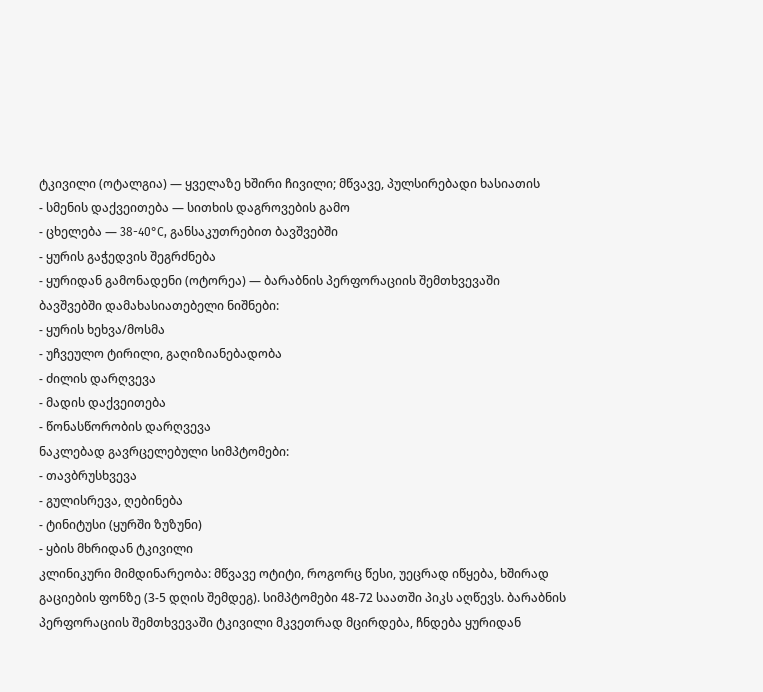ტკივილი (ოტალგია) — ყველაზე ხშირი ჩივილი; მწვავე, პულსირებადი ხასიათის
- სმენის დაქვეითება — სითხის დაგროვების გამო
- ცხელება — 38-40°C, განსაკუთრებით ბავშვებში
- ყურის გაჭედვის შეგრძნება
- ყურიდან გამონადენი (ოტორეა) — ბარაბნის პერფორაციის შემთხვევაში
ბავშვებში დამახასიათებელი ნიშნები:
- ყურის ხეხვა/მოსმა
- უჩვეულო ტირილი, გაღიზიანებადობა
- ძილის დარღვევა
- მადის დაქვეითება
- წონასწორობის დარღვევა
ნაკლებად გავრცელებული სიმპტომები:
- თავბრუსხვევა
- გულისრევა, ღებინება
- ტინიტუსი (ყურში ზუზუნი)
- ყბის მხრიდან ტკივილი
კლინიკური მიმდინარეობა: მწვავე ოტიტი, როგორც წესი, უეცრად იწყება, ხშირად გაციების ფონზე (3-5 დღის შემდეგ). სიმპტომები 48-72 საათში პიკს აღწევს. ბარაბნის პერფორაციის შემთხვევაში ტკივილი მკვეთრად მცირდება, ჩნდება ყურიდან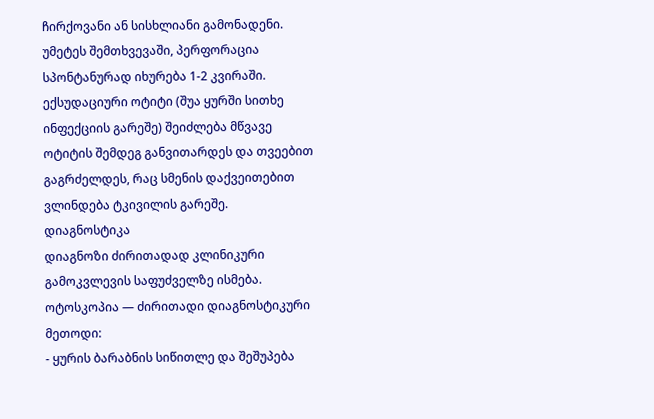ჩირქოვანი ან სისხლიანი გამონადენი. უმეტეს შემთხვევაში, პერფორაცია სპონტანურად იხურება 1-2 კვირაში.
ექსუდაციური ოტიტი (შუა ყურში სითხე ინფექციის გარეშე) შეიძლება მწვავე ოტიტის შემდეგ განვითარდეს და თვეებით გაგრძელდეს, რაც სმენის დაქვეითებით ვლინდება ტკივილის გარეშე.
დიაგნოსტიკა
დიაგნოზი ძირითადად კლინიკური გამოკვლევის საფუძველზე ისმება.
ოტოსკოპია — ძირითადი დიაგნოსტიკური მეთოდი:
- ყურის ბარაბნის სიწითლე და შეშუპება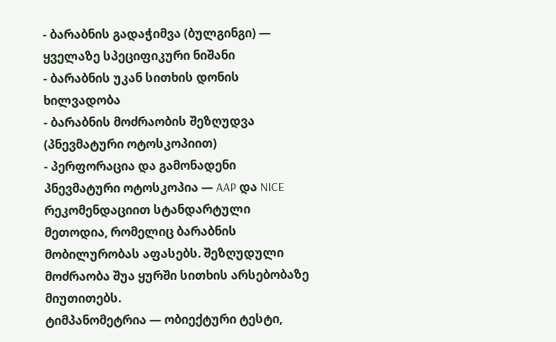- ბარაბნის გადაჭიმვა (ბულგინგი) — ყველაზე სპეციფიკური ნიშანი
- ბარაბნის უკან სითხის დონის ხილვადობა
- ბარაბნის მოძრაობის შეზღუდვა (პნევმატური ოტოსკოპიით)
- პერფორაცია და გამონადენი
პნევმატური ოტოსკოპია — AAP და NICE რეკომენდაციით სტანდარტული მეთოდია, რომელიც ბარაბნის მობილურობას აფასებს. შეზღუდული მოძრაობა შუა ყურში სითხის არსებობაზე მიუთითებს.
ტიმპანომეტრია — ობიექტური ტესტი,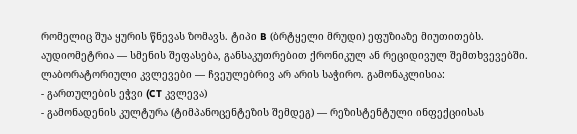რომელიც შუა ყურის წნევას ზომავს. ტიპი B (ბრტყელი მრუდი) ეფუზიაზე მიუთითებს.
აუდიომეტრია — სმენის შეფასება, განსაკუთრებით ქრონიკულ ან რეციდივულ შემთხვევებში.
ლაბორატორიული კვლევები — ჩვეულებრივ არ არის საჭირო. გამონაკლისია:
- გართულების ეჭვი (CT კვლევა)
- გამონადენის კულტურა (ტიმპანოცენტეზის შემდეგ) — რეზისტენტული ინფექციისას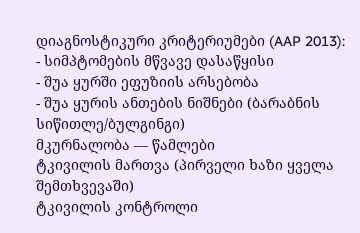დიაგნოსტიკური კრიტერიუმები (AAP 2013):
- სიმპტომების მწვავე დასაწყისი
- შუა ყურში ეფუზიის არსებობა
- შუა ყურის ანთების ნიშნები (ბარაბნის სიწითლე/ბულგინგი)
მკურნალობა — წამლები
ტკივილის მართვა (პირველი ხაზი ყველა შემთხვევაში)
ტკივილის კონტროლი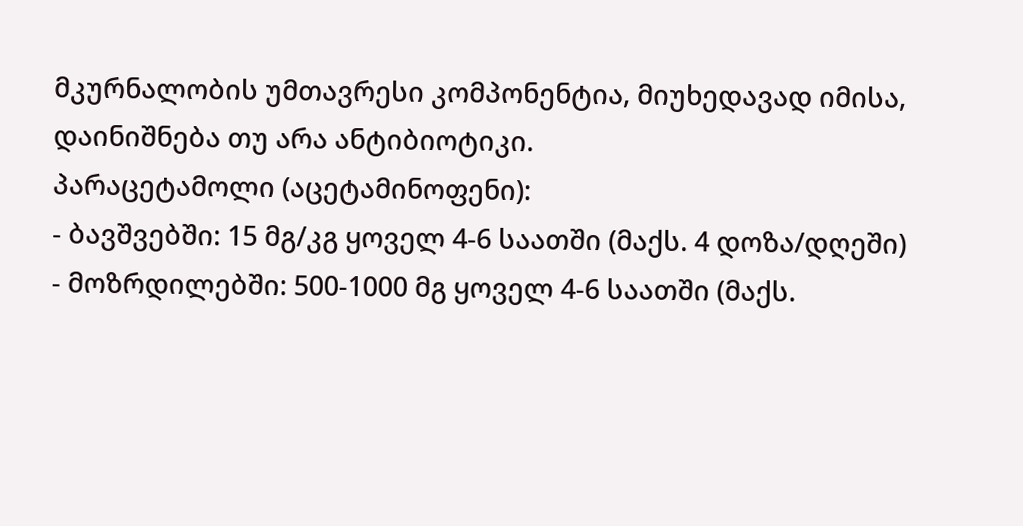მკურნალობის უმთავრესი კომპონენტია, მიუხედავად იმისა, დაინიშნება თუ არა ანტიბიოტიკი.
პარაცეტამოლი (აცეტამინოფენი):
- ბავშვებში: 15 მგ/კგ ყოველ 4-6 საათში (მაქს. 4 დოზა/დღეში)
- მოზრდილებში: 500-1000 მგ ყოველ 4-6 საათში (მაქს.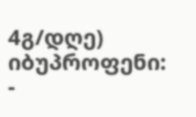4გ/დღე)
იბუპროფენი:
-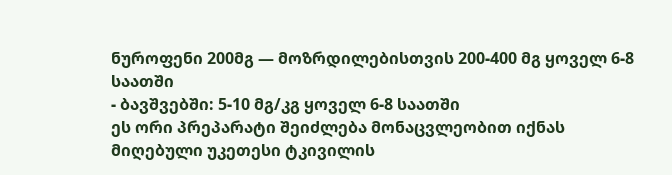ნუროფენი 200მგ — მოზრდილებისთვის 200-400 მგ ყოველ 6-8 საათში
- ბავშვებში: 5-10 მგ/კგ ყოველ 6-8 საათში
ეს ორი პრეპარატი შეიძლება მონაცვლეობით იქნას მიღებული უკეთესი ტკივილის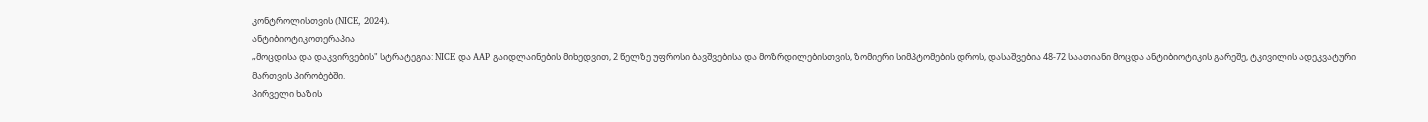კონტროლისთვის (NICE, 2024).
ანტიბიოტიკოთერაპია
„მოცდისა და დაკვირვების" სტრატეგია: NICE და AAP გაიდლაინების მიხედვით, 2 წელზე უფროსი ბავშვებისა და მოზრდილებისთვის, ზომიერი სიმპტომების დროს, დასაშვებია 48-72 საათიანი მოცდა ანტიბიოტიკის გარეშე, ტკივილის ადეკვატური მართვის პირობებში.
პირველი ხაზის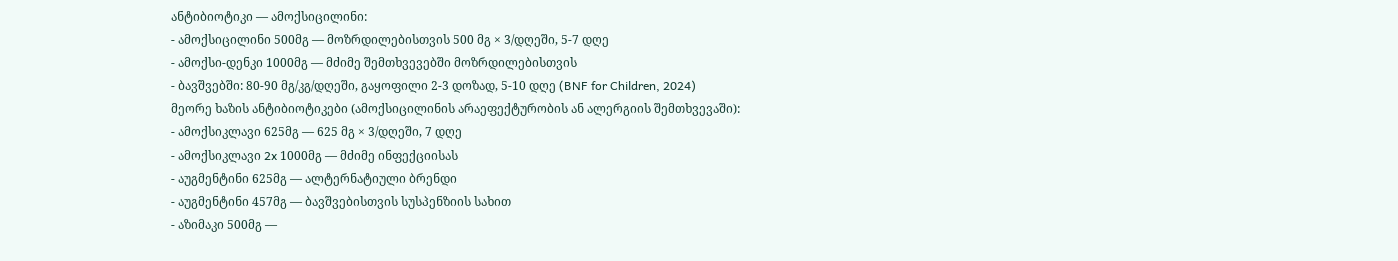ანტიბიოტიკი — ამოქსიცილინი:
- ამოქსიცილინი 500მგ — მოზრდილებისთვის 500 მგ × 3/დღეში, 5-7 დღე
- ამოქსი-დენკი 1000მგ — მძიმე შემთხვევებში მოზრდილებისთვის
- ბავშვებში: 80-90 მგ/კგ/დღეში, გაყოფილი 2-3 დოზად, 5-10 დღე (BNF for Children, 2024)
მეორე ხაზის ანტიბიოტიკები (ამოქსიცილინის არაეფექტურობის ან ალერგიის შემთხვევაში):
- ამოქსიკლავი 625მგ — 625 მგ × 3/დღეში, 7 დღე
- ამოქსიკლავი 2x 1000მგ — მძიმე ინფექციისას
- აუგმენტინი 625მგ — ალტერნატიული ბრენდი
- აუგმენტინი 457მგ — ბავშვებისთვის სუსპენზიის სახით
- აზიმაკი 500მგ —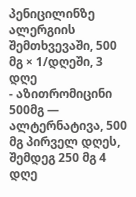პენიცილინზე ალერგიის შემთხვევაში, 500 მგ × 1/დღეში, 3 დღე
- აზითრომიცინი 500მგ — ალტერნატივა, 500 მგ პირველ დღეს, შემდეგ 250 მგ 4 დღე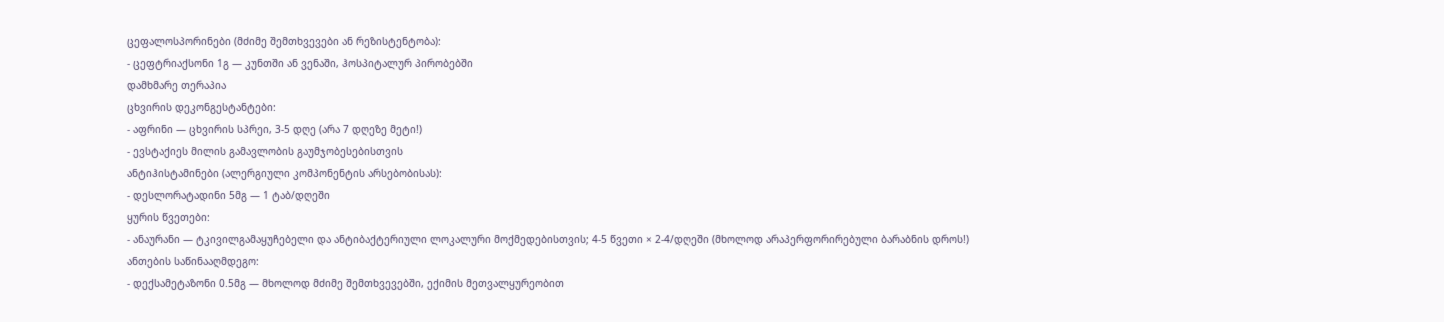ცეფალოსპორინები (მძიმე შემთხვევები ან რეზისტენტობა):
- ცეფტრიაქსონი 1გ — კუნთში ან ვენაში, ჰოსპიტალურ პირობებში
დამხმარე თერაპია
ცხვირის დეკონგესტანტები:
- აფრინი — ცხვირის სპრეი, 3-5 დღე (არა 7 დღეზე მეტი!)
- ევსტაქიეს მილის გამავლობის გაუმჯობესებისთვის
ანტიჰისტამინები (ალერგიული კომპონენტის არსებობისას):
- დესლორატადინი 5მგ — 1 ტაბ/დღეში
ყურის წვეთები:
- ანაურანი — ტკივილგამაყუჩებელი და ანტიბაქტერიული ლოკალური მოქმედებისთვის; 4-5 წვეთი × 2-4/დღეში (მხოლოდ არაპერფორირებული ბარაბნის დროს!)
ანთების საწინააღმდეგო:
- დექსამეტაზონი 0.5მგ — მხოლოდ მძიმე შემთხვევებში, ექიმის მეთვალყურეობით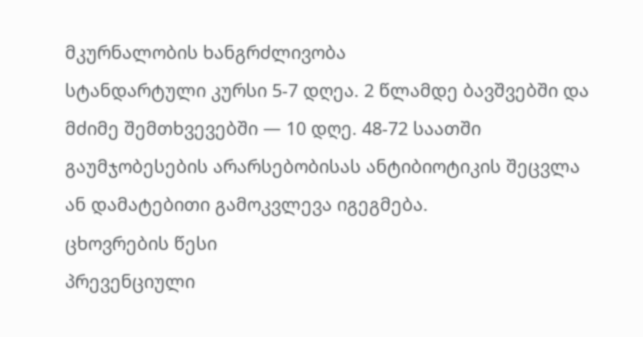მკურნალობის ხანგრძლივობა
სტანდარტული კურსი 5-7 დღეა. 2 წლამდე ბავშვებში და მძიმე შემთხვევებში — 10 დღე. 48-72 საათში გაუმჯობესების არარსებობისას ანტიბიოტიკის შეცვლა ან დამატებითი გამოკვლევა იგეგმება.
ცხოვრების წესი
პრევენციული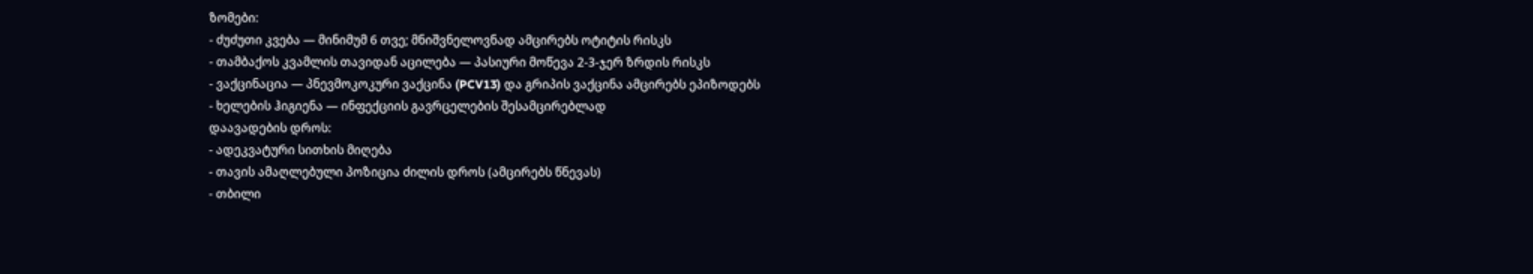ზომები:
- ძუძუთი კვება — მინიმუმ 6 თვე; მნიშვნელოვნად ამცირებს ოტიტის რისკს
- თამბაქოს კვამლის თავიდან აცილება — პასიური მოწევა 2-3-ჯერ ზრდის რისკს
- ვაქცინაცია — პნევმოკოკური ვაქცინა (PCV13) და გრიპის ვაქცინა ამცირებს ეპიზოდებს
- ხელების ჰიგიენა — ინფექციის გავრცელების შესამცირებლად
დაავადების დროს:
- ადეკვატური სითხის მიღება
- თავის ამაღლებული პოზიცია ძილის დროს (ამცირებს წნევას)
- თბილი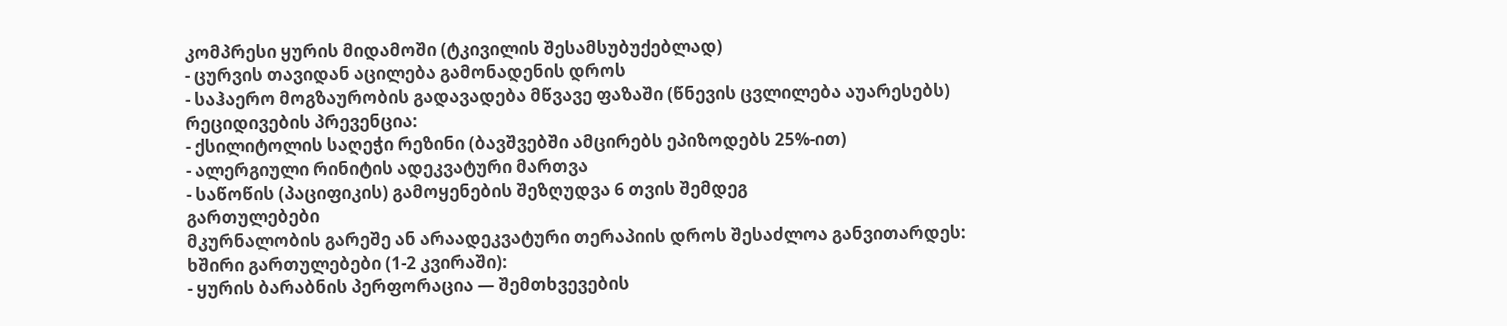კომპრესი ყურის მიდამოში (ტკივილის შესამსუბუქებლად)
- ცურვის თავიდან აცილება გამონადენის დროს
- საჰაერო მოგზაურობის გადავადება მწვავე ფაზაში (წნევის ცვლილება აუარესებს)
რეციდივების პრევენცია:
- ქსილიტოლის საღეჭი რეზინი (ბავშვებში ამცირებს ეპიზოდებს 25%-ით)
- ალერგიული რინიტის ადეკვატური მართვა
- საწოწის (პაციფიკის) გამოყენების შეზღუდვა 6 თვის შემდეგ
გართულებები
მკურნალობის გარეშე ან არაადეკვატური თერაპიის დროს შესაძლოა განვითარდეს:
ხშირი გართულებები (1-2 კვირაში):
- ყურის ბარაბნის პერფორაცია — შემთხვევების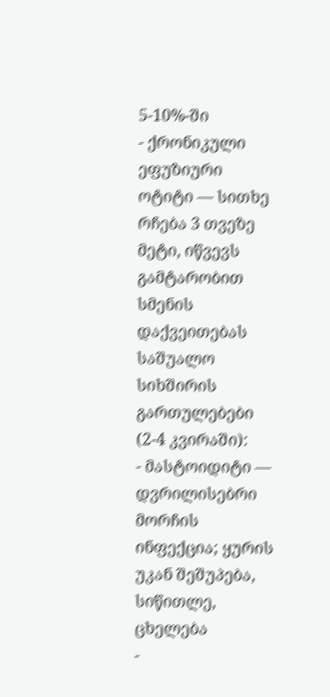5-10%-ში
- ქრონიკული ეფუზიური ოტიტი — სითხე რჩება 3 თვეზე მეტი, იწვევს გამტარობით სმენის დაქვეითებას
საშუალო სიხშირის გართულებები (2-4 კვირაში):
- მასტოიდიტი — დვრილისებრი მორჩის ინფექცია; ყურის უკან შეშუპება, სიწითლე, ცხელება
-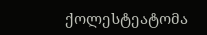ქოლესტეატომა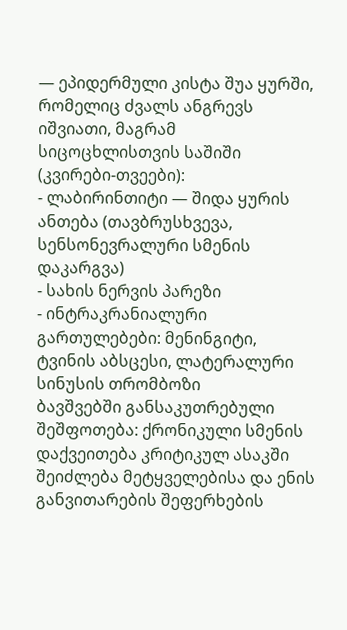— ეპიდერმული კისტა შუა ყურში, რომელიც ძვალს ანგრევს
იშვიათი, მაგრამ სიცოცხლისთვის საშიში (კვირები-თვეები):
- ლაბირინთიტი — შიდა ყურის ანთება (თავბრუსხვევა, სენსონევრალური სმენის დაკარგვა)
- სახის ნერვის პარეზი
- ინტრაკრანიალური გართულებები: მენინგიტი, ტვინის აბსცესი, ლატერალური სინუსის თრომბოზი
ბავშვებში განსაკუთრებული შეშფოთება: ქრონიკული სმენის დაქვეითება კრიტიკულ ასაკში შეიძლება მეტყველებისა და ენის განვითარების შეფერხების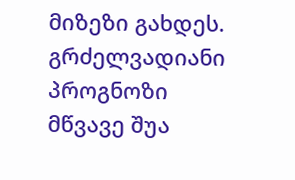მიზეზი გახდეს.
გრძელვადიანი პროგნოზი
მწვავე შუა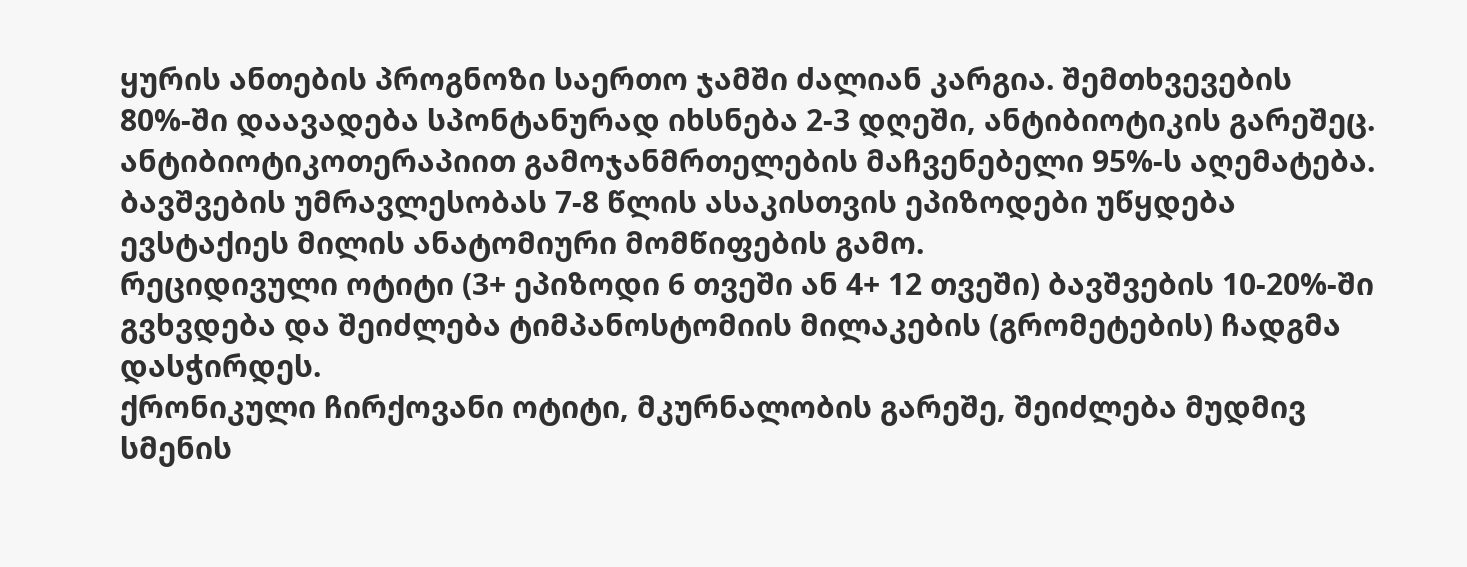ყურის ანთების პროგნოზი საერთო ჯამში ძალიან კარგია. შემთხვევების 80%-ში დაავადება სპონტანურად იხსნება 2-3 დღეში, ანტიბიოტიკის გარეშეც. ანტიბიოტიკოთერაპიით გამოჯანმრთელების მაჩვენებელი 95%-ს აღემატება.
ბავშვების უმრავლესობას 7-8 წლის ასაკისთვის ეპიზოდები უწყდება ევსტაქიეს მილის ანატომიური მომწიფების გამო.
რეციდივული ოტიტი (3+ ეპიზოდი 6 თვეში ან 4+ 12 თვეში) ბავშვების 10-20%-ში გვხვდება და შეიძლება ტიმპანოსტომიის მილაკების (გრომეტების) ჩადგმა დასჭირდეს.
ქრონიკული ჩირქოვანი ოტიტი, მკურნალობის გარეშე, შეიძლება მუდმივ სმენის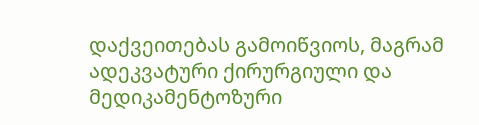დაქვეითებას გამოიწვიოს, მაგრამ ადეკვატური ქირურგიული და მედიკამენტოზური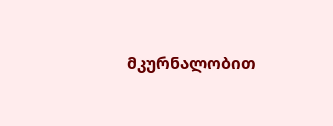მკურნალობით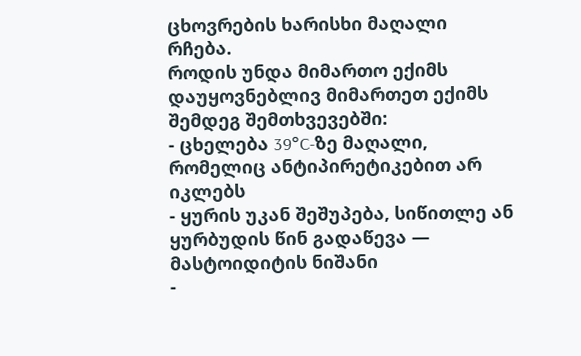ცხოვრების ხარისხი მაღალი რჩება.
როდის უნდა მიმართო ექიმს
დაუყოვნებლივ მიმართეთ ექიმს შემდეგ შემთხვევებში:
- ცხელება 39°C-ზე მაღალი, რომელიც ანტიპირეტიკებით არ იკლებს
- ყურის უკან შეშუპება, სიწითლე ან ყურბუდის წინ გადაწევა — მასტოიდიტის ნიშანი
-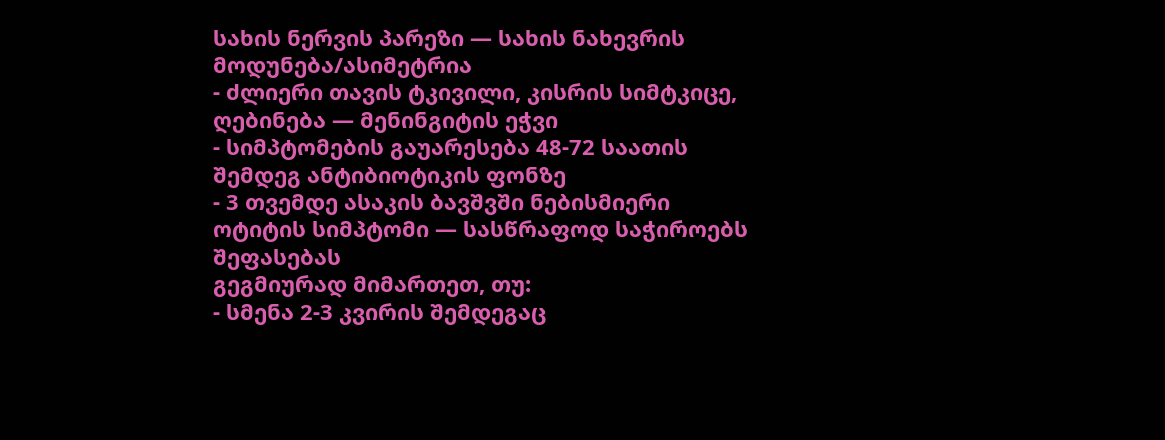სახის ნერვის პარეზი — სახის ნახევრის მოდუნება/ასიმეტრია
- ძლიერი თავის ტკივილი, კისრის სიმტკიცე, ღებინება — მენინგიტის ეჭვი
- სიმპტომების გაუარესება 48-72 საათის შემდეგ ანტიბიოტიკის ფონზე
- 3 თვემდე ასაკის ბავშვში ნებისმიერი ოტიტის სიმპტომი — სასწრაფოდ საჭიროებს შეფასებას
გეგმიურად მიმართეთ, თუ:
- სმენა 2-3 კვირის შემდეგაც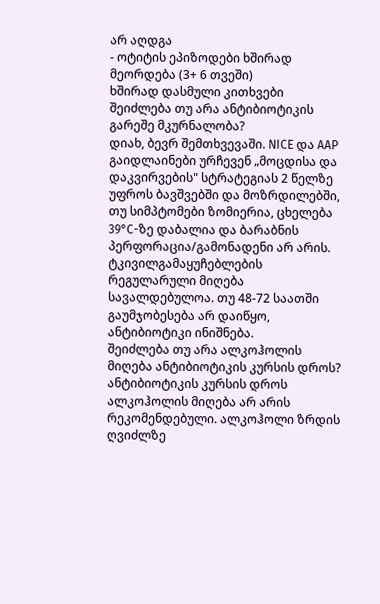არ აღდგა
- ოტიტის ეპიზოდები ხშირად მეორდება (3+ 6 თვეში)
ხშირად დასმული კითხვები
შეიძლება თუ არა ანტიბიოტიკის გარეშე მკურნალობა?
დიახ, ბევრ შემთხვევაში. NICE და AAP გაიდლაინები ურჩევენ „მოცდისა და დაკვირვების" სტრატეგიას 2 წელზე უფროს ბავშვებში და მოზრდილებში, თუ სიმპტომები ზომიერია, ცხელება 39°C-ზე დაბალია და ბარაბნის პერფორაცია/გამონადენი არ არის. ტკივილგამაყუჩებლების რეგულარული მიღება სავალდებულოა. თუ 48-72 საათში გაუმჯობესება არ დაიწყო, ანტიბიოტიკი ინიშნება.
შეიძლება თუ არა ალკოჰოლის მიღება ანტიბიოტიკის კურსის დროს?
ანტიბიოტიკის კურსის დროს ალკოჰოლის მიღება არ არის რეკომენდებული. ალკოჰოლი ზრდის ღვიძლზე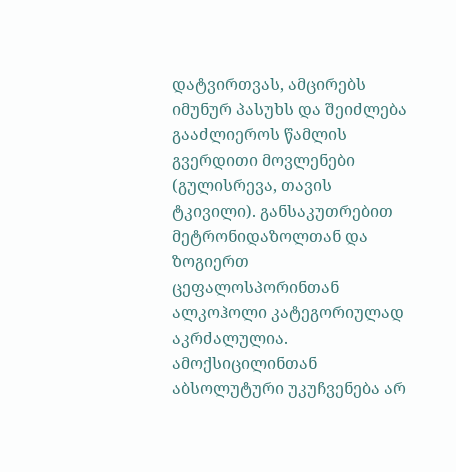დატვირთვას, ამცირებს იმუნურ პასუხს და შეიძლება გააძლიეროს წამლის გვერდითი მოვლენები (გულისრევა, თავის ტკივილი). განსაკუთრებით მეტრონიდაზოლთან და ზოგიერთ ცეფალოსპორინთან ალკოჰოლი კატეგორიულად აკრძალულია. ამოქსიცილინთან აბსოლუტური უკუჩვენება არ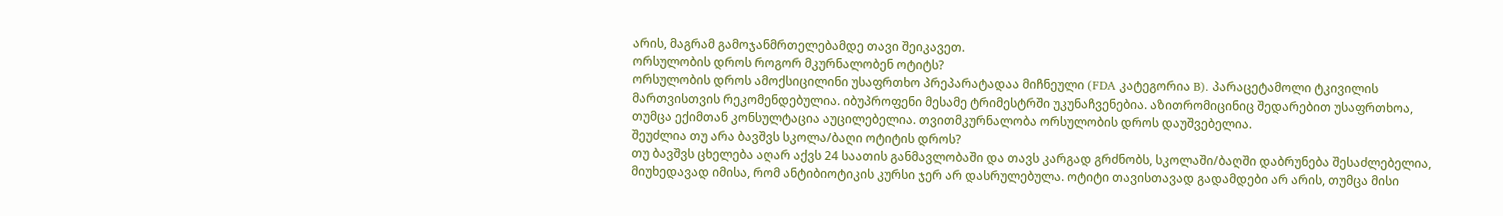არის, მაგრამ გამოჯანმრთელებამდე თავი შეიკავეთ.
ორსულობის დროს როგორ მკურნალობენ ოტიტს?
ორსულობის დროს ამოქსიცილინი უსაფრთხო პრეპარატადაა მიჩნეული (FDA კატეგორია B). პარაცეტამოლი ტკივილის მართვისთვის რეკომენდებულია. იბუპროფენი მესამე ტრიმესტრში უკუნაჩვენებია. აზითრომიცინიც შედარებით უსაფრთხოა, თუმცა ექიმთან კონსულტაცია აუცილებელია. თვითმკურნალობა ორსულობის დროს დაუშვებელია.
შეუძლია თუ არა ბავშვს სკოლა/ბაღი ოტიტის დროს?
თუ ბავშვს ცხელება აღარ აქვს 24 საათის განმავლობაში და თავს კარგად გრძნობს, სკოლაში/ბაღში დაბრუნება შესაძლებელია, მიუხედავად იმისა, რომ ანტიბიოტიკის კურსი ჯერ არ დასრულებულა. ოტიტი თავისთავად გადამდები არ არის, თუმცა მისი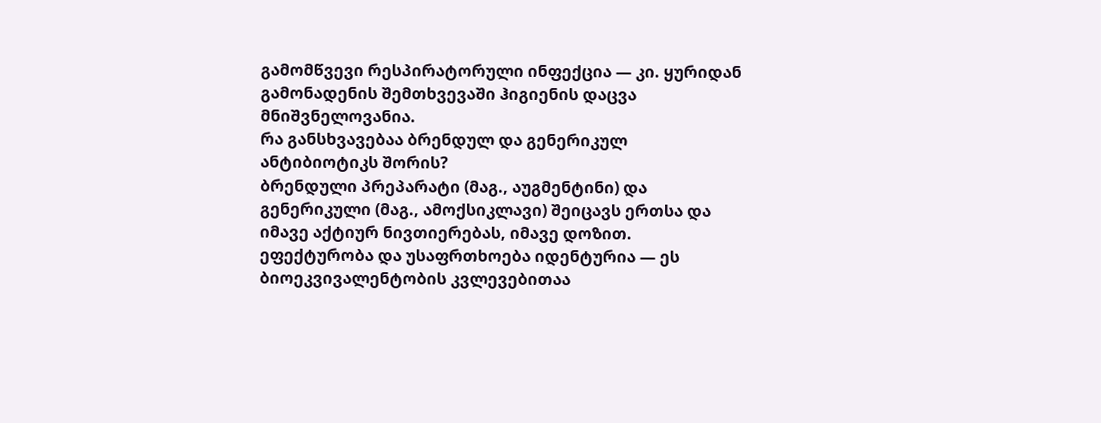გამომწვევი რესპირატორული ინფექცია — კი. ყურიდან გამონადენის შემთხვევაში ჰიგიენის დაცვა მნიშვნელოვანია.
რა განსხვავებაა ბრენდულ და გენერიკულ ანტიბიოტიკს შორის?
ბრენდული პრეპარატი (მაგ., აუგმენტინი) და გენერიკული (მაგ., ამოქსიკლავი) შეიცავს ერთსა და იმავე აქტიურ ნივთიერებას, იმავე დოზით. ეფექტურობა და უსაფრთხოება იდენტურია — ეს ბიოეკვივალენტობის კვლევებითაა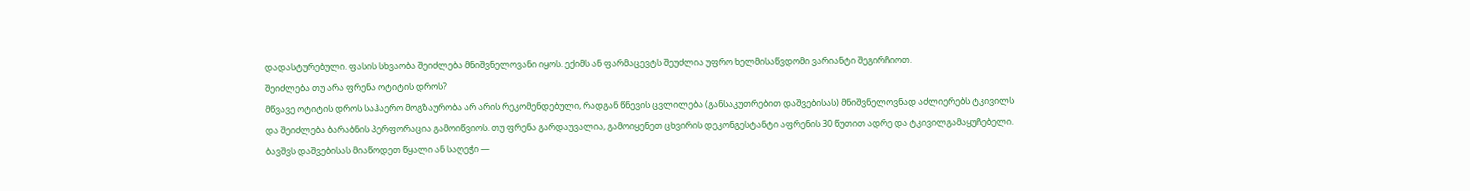დადასტურებული. ფასის სხვაობა შეიძლება მნიშვნელოვანი იყოს. ექიმს ან ფარმაცევტს შეუძლია უფრო ხელმისაწვდომი ვარიანტი შეგირჩიოთ.
შეიძლება თუ არა ფრენა ოტიტის დროს?
მწვავე ოტიტის დროს საჰაერო მოგზაურობა არ არის რეკომენდებული, რადგან წნევის ცვლილება (განსაკუთრებით დაშვებისას) მნიშვნელოვნად აძლიერებს ტკივილს და შეიძლება ბარაბნის პერფორაცია გამოიწვიოს. თუ ფრენა გარდაუვალია, გამოიყენეთ ცხვირის დეკონგესტანტი აფრენის 30 წუთით ადრე და ტკივილგამაყუჩებელი. ბავშვს დაშვებისას მიაწოდეთ წყალი ან საღეჭი —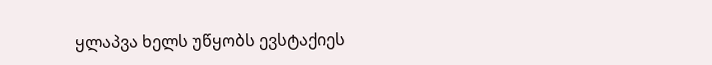ყლაპვა ხელს უწყობს ევსტაქიეს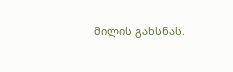მილის გახსნას.